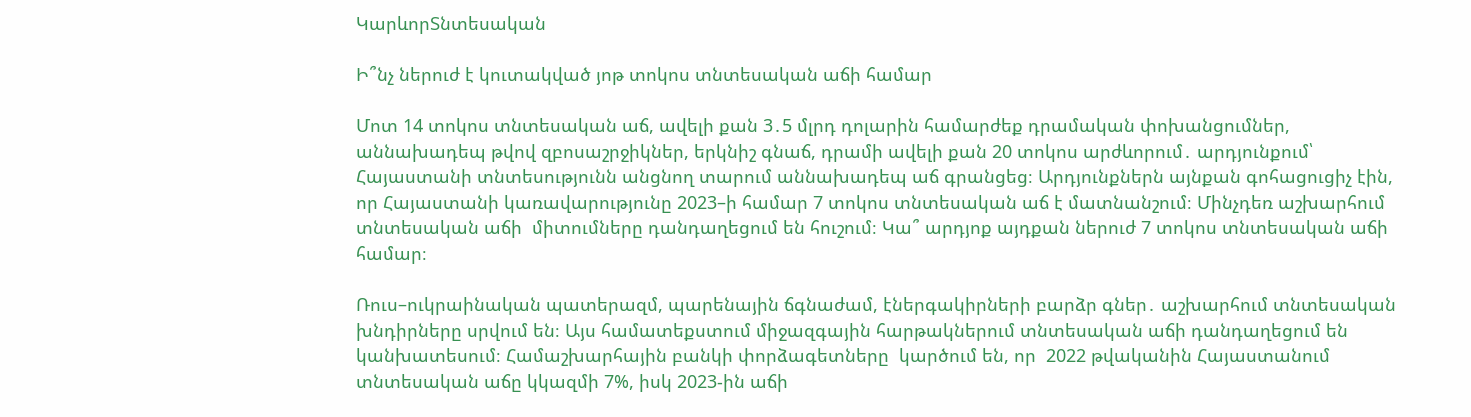ԿարևորՏնտեսական

Ի՞նչ ներուժ է կուտակված յոթ տոկոս տնտեսական աճի համար

Մոտ 14 տոկոս տնտեսական աճ, ավելի քան 3․5 մլրդ դոլարին համարժեք դրամական փոխանցումներ, աննախադեպ թվով զբոսաշրջիկներ, երկնիշ գնաճ, դրամի ավելի քան 20 տոկոս արժևորում․ արդյունքում՝ Հայաստանի տնտեսությունն անցնող տարում աննախադեպ աճ գրանցեց։ Արդյունքներն այնքան գոհացուցիչ էին, որ Հայաստանի կառավարությունը 2023–ի համար 7 տոկոս տնտեսական աճ է մատնանշում։ Մինչդեռ աշխարհում տնտեսական աճի  միտումները դանդաղեցում են հուշում։ Կա՞ արդյոք այդքան ներուժ 7 տոկոս տնտեսական աճի համար։

Ռուս–ուկրաինական պատերազմ, պարենային ճգնաժամ, էներգակիրների բարձր գներ․ աշխարհում տնտեսական խնդիրները սրվում են։ Այս համատեքստում միջազգային հարթակներում տնտեսական աճի դանդաղեցում են կանխատեսում։ Համաշխարհային բանկի փորձագետները  կարծում են, որ  2022 թվականին Հայաստանում տնտեսական աճը կկազմի 7%, իսկ 2023-ին աճի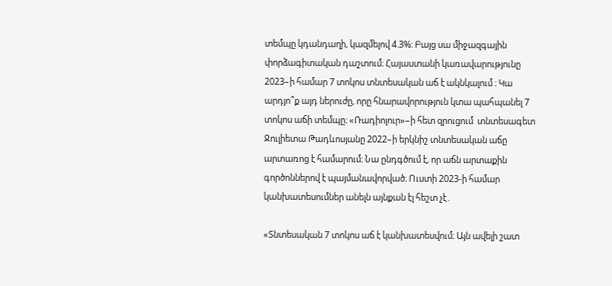տեմպը կդանդաղի, կազմելով 4.3%: Բայց սա միջազգային փորձագիտական դաշտում։ Հայաստանի կառավարությունը 2023–ի համար 7 տոկոս տնտեսական աճ է ակնկալում ։ Կա արդյո՞ք այդ ներուժը, որը հնարավորություն կտա պահպանել 7 տոկոս աճի տեմպը։ «Ռադիոլուր»–ի հետ զրուցում  տնտեսագետ Ջուլիետա Թադևոսյանը 2022–ի երկնիշ տնտեսական աճը արտառոց է համարում։ Նա ընդգծում է, որ աճն արտաքին գործոններով է պայմանավորված։ Ուստի 2023-ի համար կանխատեսումներ անելն այնքան էլ հեշտ չէ․

«Տնտեսական 7 տոկոս աճ է կանխատեսվում։ Այն ավելի շատ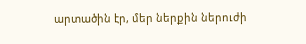արտածին էր, մեր ներքին ներուժի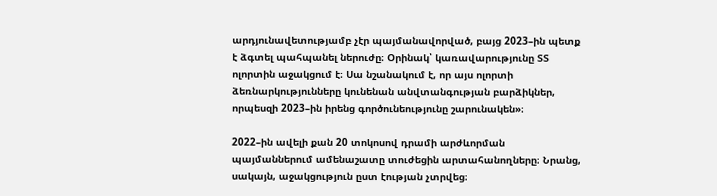արդյունավետությամբ չէր պայմանավորված, բայց 2023–ին պետք է ձգտել պահպանել ներուժը։ Օրինակ՝ կառավարությունը ՏՏ ոլորտին աջակցում է։ Սա նշանակում է, որ այս ոլորտի ձեռնարկությունները կունենան անվտանգության բարձիկներ, որպեսզի 2023–ին իրենց գործունեությունը շարունակեն»։

2022–ին ավելի քան 20 տոկոսով դրամի արժևորման  պայմաններում ամենաշատը տուժեցին արտահանողները։ Նրանց, սակայն, աջակցություն ըստ էության չտրվեց։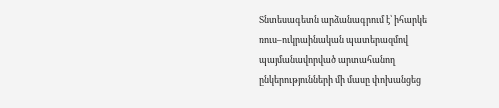Տնտեսագետն արձանագրում է՝ իհարկե ռուս–ուկրաինական պատերազմով պայմանավորված արտահանող ընկերությունների մի մասը փոխանցեց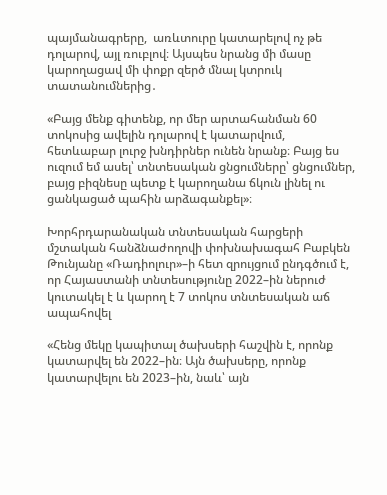պայմանագրերը,  առևտուրը կատարելով ոչ թե դոլարով, այլ ռուբլով։ Այսպես նրանց մի մասը կարողացավ մի փոքր զերծ մնալ կտրուկ տատանումներից․

«Բայց մենք գիտենք, որ մեր արտահանման 60 տոկոսից ավելին դոլարով է կատարվում, հետևաբար լուրջ խնդիրներ ունեն նրանք։ Բայց ես ուզում եմ ասել՝ տնտեսական ցնցումները՝ ցնցումներ, բայց բիզնեսը պետք է կարողանա ճկուն լինել ու ցանկացած պահին արձագանքել»։

Խորհրդարանական տնտեսական հարցերի մշտական հանձնաժողովի փոխնախագահ Բաբկեն Թունյանը «Ռադիոլուր»–ի հետ զրույցում ընդգծում է, որ Հայաստանի տնտեսությունը 2022–ին ներուժ կուտակել է և կարող է 7 տոկոս տնտեսական աճ ապահովել

«Հենց մեկը կապիտալ ծախսերի հաշվին է, որոնք կատարվել են 2022–ին։ Այն ծախսերը, որոնք կատարվելու են 2023–ին, նաև՝ այն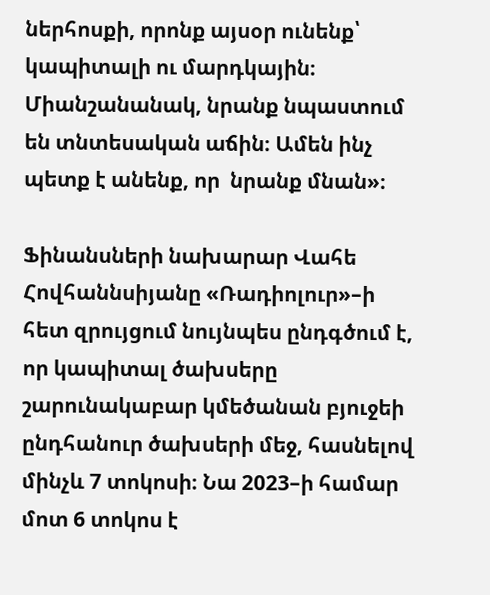ներհոսքի, որոնք այսօր ունենք՝ կապիտալի ու մարդկային։ Միանշանանակ, նրանք նպաստում են տնտեսական աճին։ Ամեն ինչ պետք է անենք, որ  նրանք մնան»։

Ֆինանսների նախարար Վահե Հովհաննսիյանը «Ռադիոլուր»–ի հետ զրույցում նույնպես ընդգծում է, որ կապիտալ ծախսերը շարունակաբար կմեծանան բյուջեի ընդհանուր ծախսերի մեջ, հասնելով մինչև 7 տոկոսի։ Նա 2023–ի համար մոտ 6 տոկոս է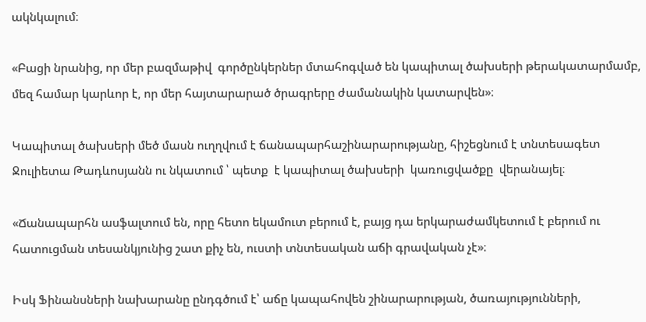ակնկալում։

«Բացի նրանից, որ մեր բազմաթիվ  գործընկերներ մտահոգված են կապիտալ ծախսերի թերակատարմամբ, մեզ համար կարևոր է, որ մեր հայտարարած ծրագրերը ժամանակին կատարվեն»։

Կապիտալ ծախսերի մեծ մասն ուղղվում է ճանապարհաշինարարությանը, հիշեցնում է տնտեսագետ Ջուլիետա Թադևոսյանն ու նկատում ՝ պետք  է կապիտալ ծախսերի  կառուցվածքը  վերանայել։

«Ճանապարհն ասֆալտում են, որը հետո եկամուտ բերում է, բայց դա երկարաժամկետում է բերում ու հատուցման տեսանկյունից շատ քիչ են, ուստի տնտեսական աճի գրավական չէ»։

Իսկ Ֆինանսների նախարանը ընդգծում է՝ աճը կապահովեն շինարարության, ծառայությունների,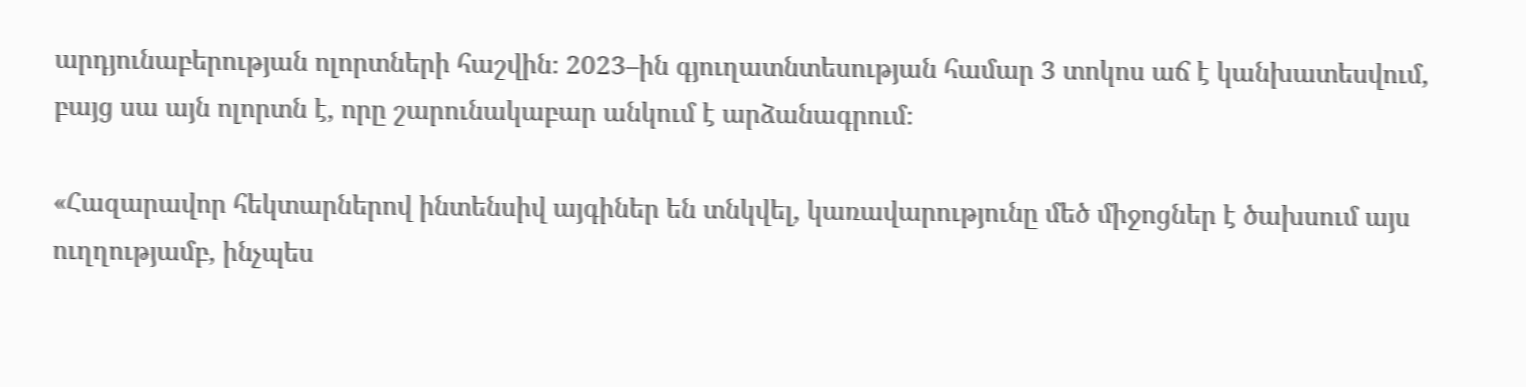արդյունաբերության ոլորտների հաշվին։ 2023–ին գյուղատնտեսության համար 3 տոկոս աճ է կանխատեսվում, բայց սա այն ոլորտն է, որը շարունակաբար անկում է արձանագրում։

«Հազարավոր հեկտարներով ինտենսիվ այգիներ են տնկվել, կառավարությունը մեծ միջոցներ է ծախսում այս ուղղությամբ, ինչպես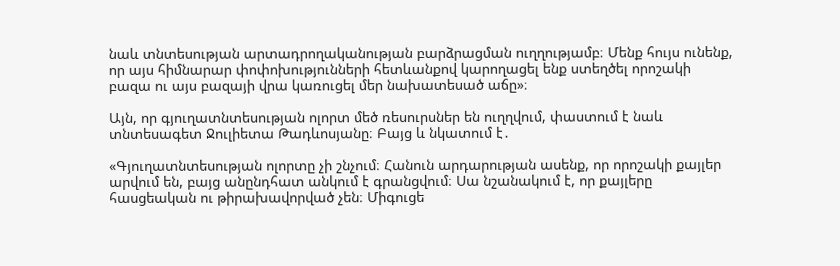նաև տնտեսության արտադրողականության բարձրացման ուղղությամբ։ Մենք հույս ունենք, որ այս հիմնարար փոփոխությունների հետևանքով կարողացել ենք ստեղծել որոշակի բազա ու այս բազայի վրա կառուցել մեր նախատեսած աճը»։

Այն, որ գյուղատնտեսության ոլորտ մեծ ռեսուրսներ են ուղղվում, փաստում է նաև տնտեսագետ Ջուլիետա Թադևոսյանը։ Բայց և նկատում է․

«Գյուղատնտեսության ոլորտը չի շնչում։ Հանուն արդարության ասենք, որ որոշակի քայլեր արվում են, բայց անընդհատ անկում է գրանցվում։ Սա նշանակում է, որ քայլերը հասցեական ու թիրախավորված չեն։ Միգուցե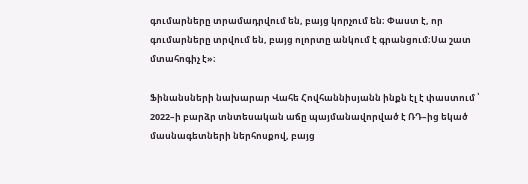գումարները տրամադրվում են, բայց կորչում են։ Փաստ է, որ գումարները տրվում են, բայց ոլորտը անկում է գրանցում։Սա շատ մտահոգիչ է»։

Ֆինանսների նախարար Վահե Հովհաննիսյանն ինքն էլ է փաստում ՝ 2022–ի բարձր տնտեսական աճը պայմանավորված է ՌԴ–ից եկած մասնագետների ներհոսքով, բայց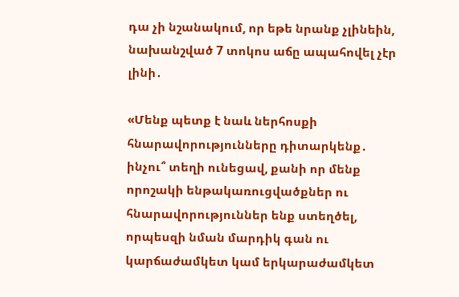դա չի նշանակում, որ եթե նրանք չլինեին, նախանշված 7 տոկոս աճը ապահովել չէր լինի․

«Մենք պետք է նաև ներհոսքի հնարավորությունները դիտարկենք․ ինչու՞ տեղի ունեցավ, քանի որ մենք որոշակի ենթակառուցվածքներ ու հնարավորություններ ենք ստեղծել, որպեսզի նման մարդիկ գան ու կարճաժամկետ կամ երկարաժամկետ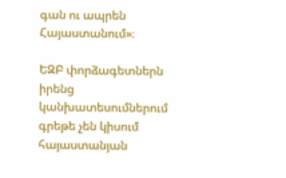գան ու ապրեն Հայաստանում»։

ԵԶԲ փորձագետներն իրենց կանխատեսումներում գրեթե չեն կիսում հայաստանյան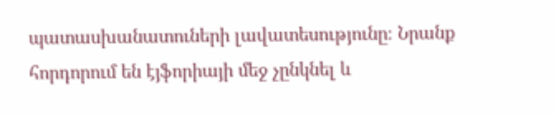պատասխանատուների լավատեսությունը։ Նրանք հորդորում են էյֆորիայի մեջ չընկնել և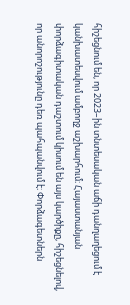հիշեցնում են, որ 2023–ին տնտեսական աճի դանղաղեցում է կանխատեսվում ամբողջ աշխարհում։ Հայաստանյան փորձագիտական դաշտում կիսում են այս կարծիքը, հիշեցնելով, որ անորոշությունը դեռ պահպանվում է։ Փորձագետներն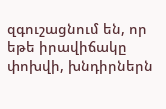զգուշացնում են, որ եթե իրավիճակը փոխվի, խնդիրներն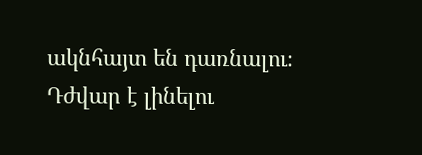ակնհայտ են դառնալու։ Դժվար է լինելու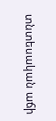տնտեսական աճի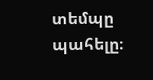տեմպը պահելը։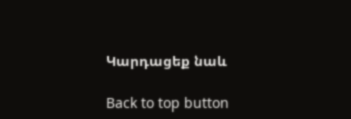Կարդացեք նաև

Back to top button